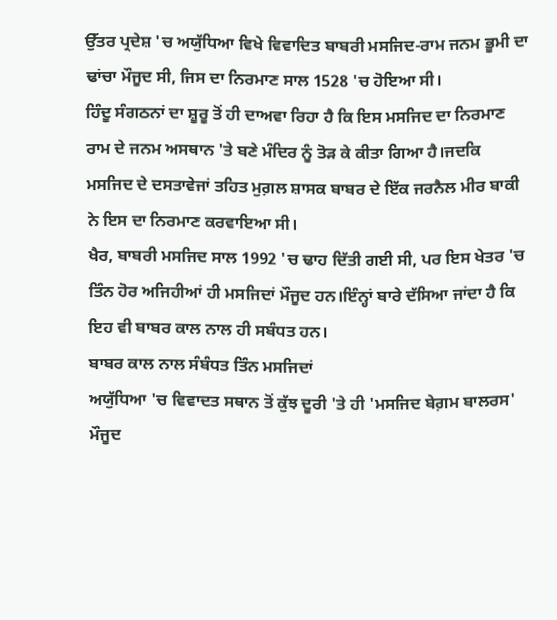ਉੱਤਰ ਪ੍ਰਦੇਸ਼ 'ਚ ਅਯੁੱਧਿਆ ਵਿਖੇ ਵਿਵਾਦਿਤ ਬਾਬਰੀ ਮਸਜਿਦ-ਰਾਮ ਜਨਮ ਭੂਮੀ ਦਾ ਢਾਂਚਾ ਮੌਜੂਦ ਸੀ, ਜਿਸ ਦਾ ਨਿਰਮਾਣ ਸਾਲ 1528 'ਚ ਹੋਇਆ ਸੀ।
ਹਿੰਦੂ ਸੰਗਠਨਾਂ ਦਾ ਸ਼ੂਰੂ ਤੋਂ ਹੀ ਦਾਅਵਾ ਰਿਹਾ ਹੈ ਕਿ ਇਸ ਮਸਜਿਦ ਦਾ ਨਿਰਮਾਣ ਰਾਮ ਦੇ ਜਨਮ ਅਸਥਾਨ 'ਤੇ ਬਣੇ ਮੰਦਿਰ ਨੂੰ ਤੋੜ ਕੇ ਕੀਤਾ ਗਿਆ ਹੈ।ਜਦਕਿ ਮਸਜਿਦ ਦੇ ਦਸਤਾਵੇਜਾਂ ਤਹਿਤ ਮੁਗ਼ਲ ਸ਼ਾਸਕ ਬਾਬਰ ਦੇ ਇੱਕ ਜਰਨੈਲ ਮੀਰ ਬਾਕੀ ਨੇ ਇਸ ਦਾ ਨਿਰਮਾਣ ਕਰਵਾਇਆ ਸੀ।
ਖੈਰ, ਬਾਬਰੀ ਮਸਜਿਦ ਸਾਲ 1992 'ਚ ਢਾਹ ਦਿੱਤੀ ਗਈ ਸੀ, ਪਰ ਇਸ ਖੇਤਰ 'ਚ ਤਿੰਨ ਹੋਰ ਅਜਿਹੀਆਂ ਹੀ ਮਸਜਿਦਾਂ ਮੌਜੂਦ ਹਨ।ਇੰਨ੍ਹਾਂ ਬਾਰੇ ਦੱਸਿਆ ਜਾਂਦਾ ਹੈ ਕਿ ਇਹ ਵੀ ਬਾਬਰ ਕਾਲ ਨਾਲ ਹੀ ਸਬੰਧਤ ਹਨ।
ਬਾਬਰ ਕਾਲ ਨਾਲ ਸੰਬੰਧਤ ਤਿੰਨ ਮਸਜਿਦਾਂ
ਅਯੁੱਧਿਆ 'ਚ ਵਿਵਾਦਤ ਸਥਾਨ ਤੋਂ ਕੁੱਝ ਦੂਰੀ 'ਤੇ ਹੀ 'ਮਸਜਿਦ ਬੇਗ਼ਮ ਬਾਲਰਸ' ਮੌਜੂਦ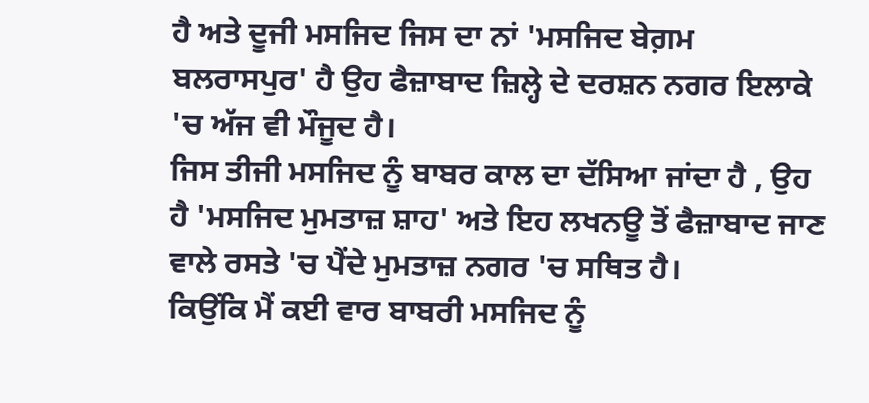ਹੈ ਅਤੇ ਦੂਜੀ ਮਸਜਿਦ ਜਿਸ ਦਾ ਨਾਂ 'ਮਸਜਿਦ ਬੇਗ਼ਮ ਬਲਰਾਸਪੁਰ' ਹੈ ਉਹ ਫੈਜ਼ਾਬਾਦ ਜ਼ਿਲ੍ਹੇ ਦੇ ਦਰਸ਼ਨ ਨਗਰ ਇਲਾਕੇ 'ਚ ਅੱਜ ਵੀ ਮੌਜੂਦ ਹੈ।
ਜਿਸ ਤੀਜੀ ਮਸਜਿਦ ਨੂੰ ਬਾਬਰ ਕਾਲ ਦਾ ਦੱਸਿਆ ਜਾਂਦਾ ਹੈ , ਉਹ ਹੈ 'ਮਸਜਿਦ ਮੁਮਤਾਜ਼ ਸ਼ਾਹ' ਅਤੇ ਇਹ ਲਖਨਊ ਤੋਂ ਫੈਜ਼ਾਬਾਦ ਜਾਣ ਵਾਲੇ ਰਸਤੇ 'ਚ ਪੈਂਦੇ ਮੁਮਤਾਜ਼ ਨਗਰ 'ਚ ਸਥਿਤ ਹੈ।
ਕਿਉਂਕਿ ਮੈਂ ਕਈ ਵਾਰ ਬਾਬਰੀ ਮਸਜਿਦ ਨੂੰ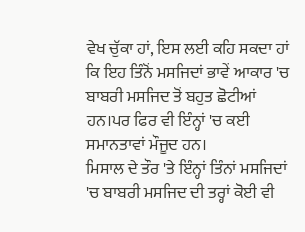ਵੇਖ ਚੁੱਕਾ ਹਾਂ, ਇਸ ਲਈ ਕਹਿ ਸਕਦਾ ਹਾਂ ਕਿ ਇਹ ਤਿੰਨੋਂ ਮਸਜਿਦਾਂ ਭਾਵੇਂ ਆਕਾਰ 'ਚ ਬਾਬਰੀ ਮਸਜਿਦ ਤੋਂ ਬਹੁਤ ਛੋਟੀਆਂ ਹਨ।ਪਰ ਫਿਰ ਵੀ ਇੰਨ੍ਹਾਂ 'ਚ ਕਈ ਸਮਾਨਤਾਵਾਂ ਮੌਜੂਦ ਹਨ।
ਮਿਸਾਲ ਦੇ ਤੌਰ 'ਤੇ ਇੰਨ੍ਹਾਂ ਤਿੰਨਾਂ ਮਸਜਿਦਾਂ 'ਚ ਬਾਬਰੀ ਮਸਜਿਦ ਦੀ ਤਰ੍ਹਾਂ ਕੋਈ ਵੀ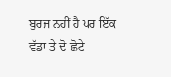ਬੁਰਜ ਨਹੀਂ ਹੈ ਪਰ ਇੱਕ ਵੱਡਾ ਤੇ ਦੋ ਛੋਟੇ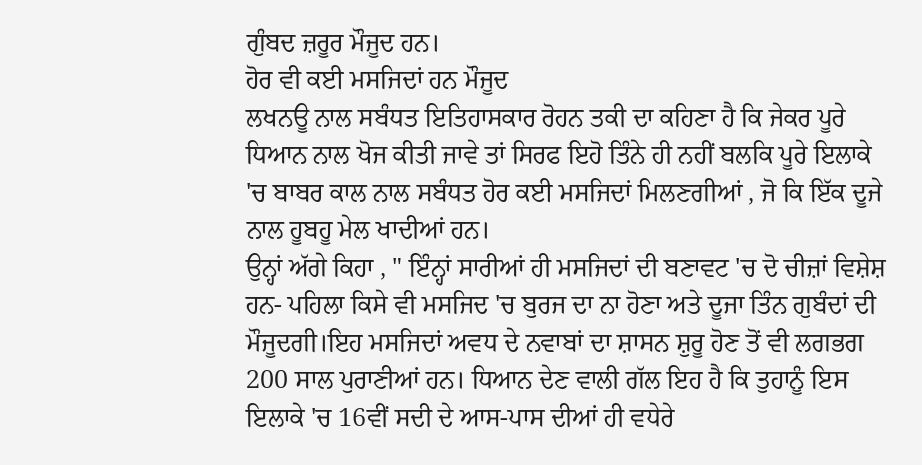ਗੁੰਬਦ ਜ਼ਰੂਰ ਮੌਜੂਦ ਹਨ।
ਹੋਰ ਵੀ ਕਈ ਮਸਜਿਦਾਂ ਹਨ ਮੌਜੂਦ
ਲਖਨਊ ਨਾਲ ਸਬੰਧਤ ਇਤਿਹਾਸਕਾਰ ਰੋਹਨ ਤਕੀ ਦਾ ਕਹਿਣਾ ਹੈ ਕਿ ਜੇਕਰ ਪੂਰੇ ਧਿਆਨ ਨਾਲ ਖੋਜ ਕੀਤੀ ਜਾਵੇ ਤਾਂ ਸਿਰਫ ਇਹੋ ਤਿੰਨੇ ਹੀ ਨਹੀਂ ਬਲਕਿ ਪੂਰੇ ਇਲਾਕੇ 'ਚ ਬਾਬਰ ਕਾਲ ਨਾਲ ਸਬੰਧਤ ਹੋਰ ਕਈ ਮਸਜਿਦਾਂ ਮਿਲਣਗੀਆਂ , ਜੋ ਕਿ ਇੱਕ ਦੂਜੇ ਨਾਲ ਹੂਬਹੂ ਮੇਲ ਖਾਦੀਆਂ ਹਨ।
ਉਨ੍ਹਾਂ ਅੱਗੇ ਕਿਹਾ , " ਇੰਨ੍ਹਾਂ ਸਾਰੀਆਂ ਹੀ ਮਸਜਿਦਾਂ ਦੀ ਬਣਾਵਟ 'ਚ ਦੋ ਚੀਜ਼ਾਂ ਵਿਸ਼ੇਸ਼ ਹਨ- ਪਹਿਲਾ ਕਿਸੇ ਵੀ ਮਸਜਿਦ 'ਚ ਬੁਰਜ ਦਾ ਨਾ ਹੋਣਾ ਅਤੇ ਦੂਜਾ ਤਿੰਨ ਗੁਬੰਦਾਂ ਦੀ ਮੌਜੂਦਗੀ।ਇਹ ਮਸਜਿਦਾਂ ਅਵਧ ਦੇ ਨਵਾਬਾਂ ਦਾ ਸ਼ਾਸਨ ਸ਼ੁਰੂ ਹੋਣ ਤੋਂ ਵੀ ਲਗਭਗ 200 ਸਾਲ ਪੁਰਾਣੀਆਂ ਹਨ। ਧਿਆਨ ਦੇਣ ਵਾਲੀ ਗੱਲ ਇਹ ਹੈ ਕਿ ਤੁਹਾਨੂੰ ਇਸ ਇਲਾਕੇ 'ਚ 16ਵੀਂ ਸਦੀ ਦੇ ਆਸ-ਪਾਸ ਦੀਆਂ ਹੀ ਵਧੇਰੇ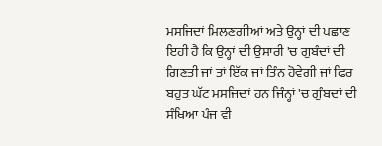ਮਸਜਿਦਾਂ ਮਿਲਣਗੀਆਂ ਅਤੇ ਉਨ੍ਹਾਂ ਦੀ ਪਛਾਣ ਇਹੀ ਹੈ ਕਿ ਉਨ੍ਹਾਂ ਦੀ ਉਸਾਰੀ 'ਚ ਗੁਬੰਦਾਂ ਦੀ ਗਿਣਤੀ ਜਾਂ ਤਾਂ ਇੱਕ ਜਾਂ ਤਿੰਨ ਹੋਵੇਗੀ ਜਾਂ ਫਿਰ ਬਹੁਤ ਘੱਟ ਮਸਜਿਦਾਂ ਹਨ ਜਿੰਨ੍ਹਾਂ 'ਚ ਗੁੰਬਦਾਂ ਦੀ ਸੰਖਿਆ ਪੰਜ ਵੀ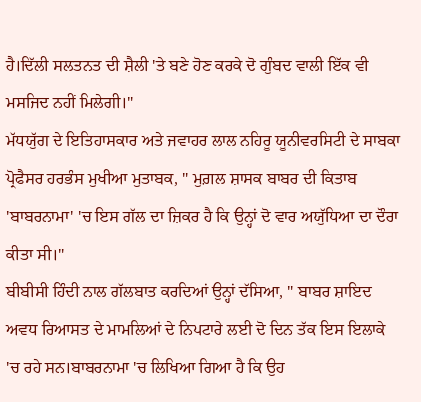ਹੈ।ਦਿੱਲੀ ਸਲਤਨਤ ਦੀ ਸ਼ੈਲੀ 'ਤੇ ਬਣੇ ਹੋਣ ਕਰਕੇ ਦੋ ਗੁੰਬਦ ਵਾਲੀ ਇੱਕ ਵੀ ਮਸਜਿਦ ਨਹੀਂ ਮਿਲੇਗੀ।"
ਮੱਧਯੁੱਗ ਦੇ ਇਤਿਹਾਸਕਾਰ ਅਤੇ ਜਵਾਹਰ ਲਾਲ ਨਹਿਰੂ ਯੂਨੀਵਰਸਿਟੀ ਦੇ ਸਾਬਕਾ ਪ੍ਰੋਫੈਸਰ ਹਰਭੰਸ ਮੁਖੀਆ ਮੁਤਾਬਕ, " ਮੁਗ਼ਲ ਸ਼ਾਸਕ ਬਾਬਰ ਦੀ ਕਿਤਾਬ 'ਬਾਬਰਨਾਮਾ' 'ਚ ਇਸ ਗੱਲ ਦਾ ਜ਼ਿਕਰ ਹੈ ਕਿ ਉਨ੍ਹਾਂ ਦੋ ਵਾਰ ਅਯੁੱਧਿਆ ਦਾ ਦੌਰਾ ਕੀਤਾ ਸੀ।"
ਬੀਬੀਸੀ ਹਿੰਦੀ ਨਾਲ ਗੱਲਬਾਤ ਕਰਦਿਆਂ ਉਨ੍ਹਾਂ ਦੱਸਿਆ, " ਬਾਬਰ ਸ਼ਾਇਦ ਅਵਧ ਰਿਆਸਤ ਦੇ ਮਾਮਲਿਆਂ ਦੇ ਨਿਪਟਾਰੇ ਲਈ ਦੋ ਦਿਨ ਤੱਕ ਇਸ ਇਲਾਕੇ 'ਚ ਰਹੇ ਸਨ।ਬਾਬਰਨਾਮਾ 'ਚ ਲਿਖਿਆ ਗਿਆ ਹੈ ਕਿ ਉਹ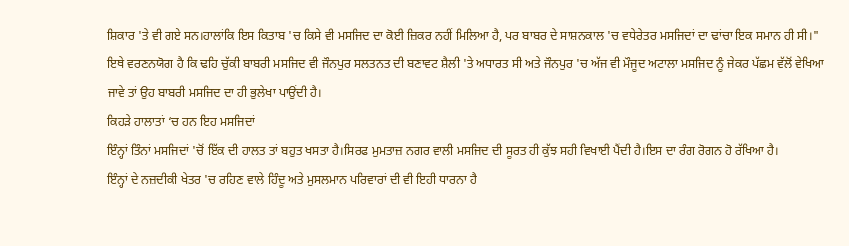ਸ਼ਿਕਾਰ 'ਤੇ ਵੀ ਗਏ ਸਨ।ਹਾਲਾਂਕਿ ਇਸ ਕਿਤਾਬ 'ਚ ਕਿਸੇ ਵੀ ਮਸਜਿਦ ਦਾ ਕੋਈ ਜ਼ਿਕਰ ਨਹੀਂ ਮਿਲਿਆ ਹੈ, ਪਰ ਬਾਬਰ ਦੇ ਸਾਸ਼ਨਕਾਲ 'ਚ ਵਧੇਰੇਤਰ ਮਸਜਿਦਾਂ ਦਾ ਢਾਂਚਾ ਇਕ ਸਮਾਨ ਹੀ ਸੀ।"
ਇਥੇ ਵਰਣਨਯੋਗ ਹੈ ਕਿ ਢਹਿ ਚੁੱਕੀ ਬਾਬਰੀ ਮਸਜਿਦ ਵੀ ਜੌਨਪੁਰ ਸਲਤਨਤ ਦੀ ਬਣਾਵਟ ਸ਼ੈਲੀ 'ਤੇ ਅਧਾਰਤ ਸੀ ਅਤੇ ਜੌਨਪੁਰ 'ਚ ਅੱਜ ਵੀ ਮੌਜੂਦ ਅਟਾਲਾ ਮਸਜਿਦ ਨੂੰ ਜੇਕਰ ਪੱਛਮ ਵੱਲੋਂ ਵੇਖਿਆ ਜਾਵੇ ਤਾਂ ਉਹ ਬਾਬਰੀ ਮਸਜਿਦ ਦਾ ਹੀ ਭੁਲੇਖਾ ਪਾਉਂਦੀ ਹੈ।
ਕਿਹੜੇ ਹਾਲਾਤਾਂ ‘ਚ ਹਨ ਇਹ ਮਸਜਿਦਾਂ
ਇੰਨ੍ਹਾਂ ਤਿੰਨਾਂ ਮਸਜਿਦਾਂ 'ਚੋਂ ਇੱਕ ਦੀ ਹਾਲਤ ਤਾਂ ਬਹੁਤ ਖਸਤਾ ਹੈ।ਸਿਰਫ ਮੁਮਤਾਜ਼ ਨਗਰ ਵਾਲੀ ਮਸਜਿਦ ਦੀ ਸੂਰਤ ਹੀ ਕੁੱਝ ਸਹੀ ਵਿਖਾਈ ਪੈਂਦੀ ਹੈ।ਇਸ ਦਾ ਰੰਗ ਰੋਗਨ ਹੋ ਰੱਖਿਆ ਹੈ।
ਇੰਨ੍ਹਾਂ ਦੇ ਨਜ਼ਦੀਕੀ ਖੇਤਰ 'ਚ ਰਹਿਣ ਵਾਲੇ ਹਿੰਦੂ ਅਤੇ ਮੁਸਲਮਾਨ ਪਰਿਵਾਰਾਂ ਦੀ ਵੀ ਇਹੀ ਧਾਰਨਾ ਹੈ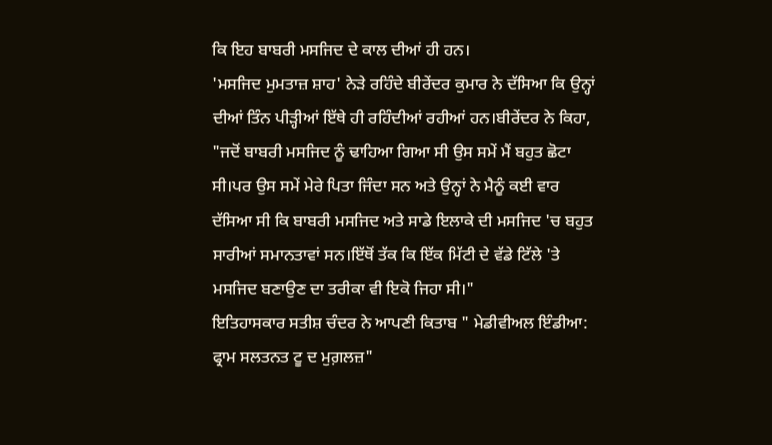ਕਿ ਇਹ ਬਾਬਰੀ ਮਸਜਿਦ ਦੇ ਕਾਲ ਦੀਆਂ ਹੀ ਹਨ।
'ਮਸਜਿਦ ਮੁਮਤਾਜ਼ ਸ਼ਾਹ' ਨੇੜੇ ਰਹਿੰਦੇ ਬੀਰੇਂਦਰ ਕੁਮਾਰ ਨੇ ਦੱਸਿਆ ਕਿ ਉਨ੍ਹਾਂ ਦੀਆਂ ਤਿੰਨ ਪੀੜ੍ਹੀਆਂ ਇੱਥੇ ਹੀ ਰਹਿੰਦੀਆਂ ਰਹੀਆਂ ਹਨ।ਬੀਰੇਂਦਰ ਨੇ ਕਿਹਾ, "ਜਦੋਂ ਬਾਬਰੀ ਮਸਜਿਦ ਨੂੰ ਢਾਹਿਆ ਗਿਆ ਸੀ ਉਸ ਸਮੇਂ ਮੈਂ ਬਹੁਤ ਛੋਟਾ ਸੀ।ਪਰ ਉਸ ਸਮੇਂ ਮੇਰੇ ਪਿਤਾ ਜਿੰਦਾ ਸਨ ਅਤੇ ਉਨ੍ਹਾਂ ਨੇ ਮੈਨੂੰ ਕਈ ਵਾਰ ਦੱਸਿਆ ਸੀ ਕਿ ਬਾਬਰੀ ਮਸਜਿਦ ਅਤੇ ਸਾਡੇ ਇਲਾਕੇ ਦੀ ਮਸਜਿਦ 'ਚ ਬਹੁਤ ਸਾਰੀਆਂ ਸਮਾਨਤਾਵਾਂ ਸਨ।ਇੱਥੋਂ ਤੱਕ ਕਿ ਇੱਕ ਮਿੱਟੀ ਦੇ ਵੱਡੇ ਟਿੱਲੇ 'ਤੇ ਮਸਜਿਦ ਬਣਾਉਣ ਦਾ ਤਰੀਕਾ ਵੀ ਇਕੋ ਜਿਹਾ ਸੀ।"
ਇਤਿਹਾਸਕਾਰ ਸਤੀਸ਼ ਚੰਦਰ ਨੇ ਆਪਣੀ ਕਿਤਾਬ " ਮੇਡੀਵੀਅਲ ਇੰਡੀਆ: ਫ੍ਰਾਮ ਸਲਤਨਤ ਟੂ ਦ ਮੁਗ਼ਲਜ਼"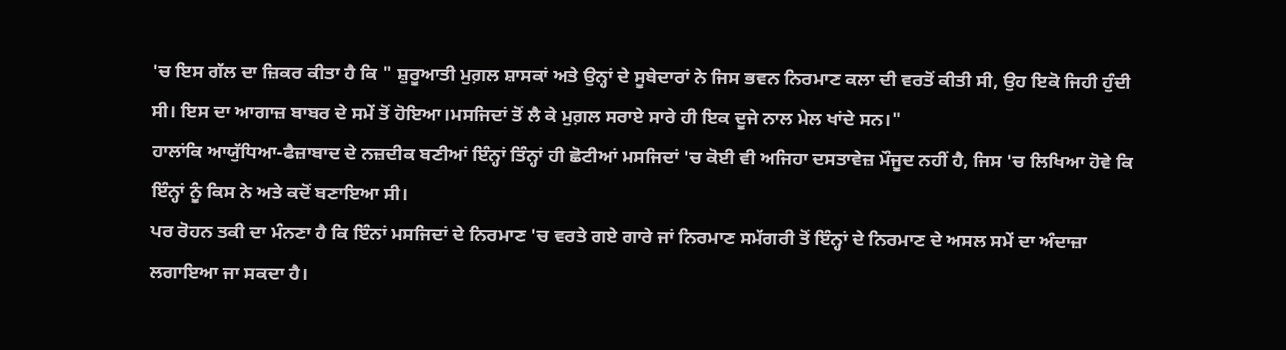'ਚ ਇਸ ਗੱਲ ਦਾ ਜ਼ਿਕਰ ਕੀਤਾ ਹੈ ਕਿ " ਸ਼ੁਰੂਆਤੀ ਮੁਗ਼ਲ ਸ਼ਾਸਕਾਂ ਅਤੇ ਉਨ੍ਹਾਂ ਦੇ ਸੂਬੇਦਾਰਾਂ ਨੇ ਜਿਸ ਭਵਨ ਨਿਰਮਾਣ ਕਲਾ ਦੀ ਵਰਤੋਂ ਕੀਤੀ ਸੀ, ਉਹ ਇਕੋ ਜਿਹੀ ਹੁੰਦੀ ਸੀ। ਇਸ ਦਾ ਆਗਾਜ਼ ਬਾਬਰ ਦੇ ਸਮੇਂ ਤੋਂ ਹੋਇਆ।ਮਸਜਿਦਾਂ ਤੋਂ ਲੈ ਕੇ ਮੁਗ਼ਲ ਸਰਾਏ ਸਾਰੇ ਹੀ ਇਕ ਦੂਜੇ ਨਾਲ ਮੇਲ ਖਾਂਦੇ ਸਨ।"
ਹਾਲਾਂਕਿ ਆਯੁੱਧਿਆ-ਫੈਜ਼ਾਬਾਦ ਦੇ ਨਜ਼ਦੀਕ ਬਣੀਆਂ ਇੰਨ੍ਹਾਂ ਤਿੰਨ੍ਹਾਂ ਹੀ ਛੋਟੀਆਂ ਮਸਜਿਦਾਂ 'ਚ ਕੋਈ ਵੀ ਅਜਿਹਾ ਦਸਤਾਵੇਜ਼ ਮੌਜੂਦ ਨਹੀਂ ਹੈ, ਜਿਸ 'ਚ ਲਿਖਿਆ ਹੋਵੇ ਕਿ ਇੰਨ੍ਹਾਂ ਨੂੰ ਕਿਸ ਨੇ ਅਤੇ ਕਦੋਂ ਬਣਾਇਆ ਸੀ।
ਪਰ ਰੋਹਨ ਤਕੀ ਦਾ ਮੰਨਣਾ ਹੈ ਕਿ ਇੰਨਾਂ ਮਸਜਿਦਾਂ ਦੇ ਨਿਰਮਾਣ 'ਚ ਵਰਤੇ ਗਏ ਗਾਰੇ ਜਾਂ ਨਿਰਮਾਣ ਸਮੱਗਰੀ ਤੋਂ ਇੰਨ੍ਹਾਂ ਦੇ ਨਿਰਮਾਣ ਦੇ ਅਸਲ ਸਮੇਂ ਦਾ ਅੰਦਾਜ਼ਾ ਲਗਾਇਆ ਜਾ ਸਕਦਾ ਹੈ।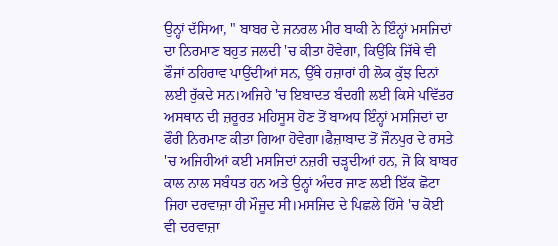ਉਨ੍ਹਾਂ ਦੱਸਿਆ, " ਬਾਬਰ ਦੇ ਜਨਰਲ ਮੀਰ ਬਾਕੀ ਨੇ ਇੰਨ੍ਹਾਂ ਮਸਜਿਦਾਂ ਦਾ ਨਿਰਮਾਣ ਬਹੁਤ ਜਲਦੀ 'ਚ ਕੀਤਾ ਹੋਵੇਗਾ, ਕਿਉਂਕਿ ਜਿੱਥੇ ਵੀ ਫੌਜਾਂ ਠਹਿਰਾਵ ਪਾਉਂਦੀਆਂ ਸਨ, ਉੱਥੇ ਹਜ਼ਾਰਾਂ ਹੀ ਲੋਕ ਕੁੱਝ ਦਿਨਾਂ ਲਈ ਰੁੱਕਦੇ ਸਨ।ਅਜਿਹੇ 'ਚ ਇਬਾਦਤ ਬੰਦਗੀ ਲਈ ਕਿਸੇ ਪਵਿੱਤਰ ਅਸਥਾਨ ਦੀ ਜ਼ਰੂਰਤ ਮਹਿਸੂਸ ਹੋਣ ਤੋਂ ਬਾਅਧ ਇੰਨ੍ਹਾਂ ਮਸਜਿਦਾਂ ਦਾ ਫੌਰੀ ਨਿਰਮਾਣ ਕੀਤਾ ਗਿਆ ਹੋਵੇਗਾ।ਫੈਜ਼ਾਬਾਦ ਤੋਂ ਜੌਨਪੁਰ ਦੇ ਰਸਤੇ 'ਚ ਅਜਿਹੀਆਂ ਕਈ ਮਸਜਿਦਾਂ ਨਜ਼ਰੀ ਚੜ੍ਹਦੀਆਂ ਹਨ, ਜੋ ਕਿ ਬਾਬਰ ਕਾਲ ਨਾਲ ਸਬੰਧਤ ਹਨ ਅਤੇ ਉਨ੍ਹਾਂ ਅੰਦਰ ਜਾਣ ਲਈ ਇੱਕ ਛੋਟਾ ਜਿਹਾ ਦਰਵਾਜ਼ਾ ਹੀ ਮੌਜੂਦ ਸੀ।ਮਸਜਿਦ ਦੇ ਪਿਛਲੇ ਹਿੱਸੇ 'ਚ ਕੋਈ ਵੀ ਦਰਵਾਜ਼ਾ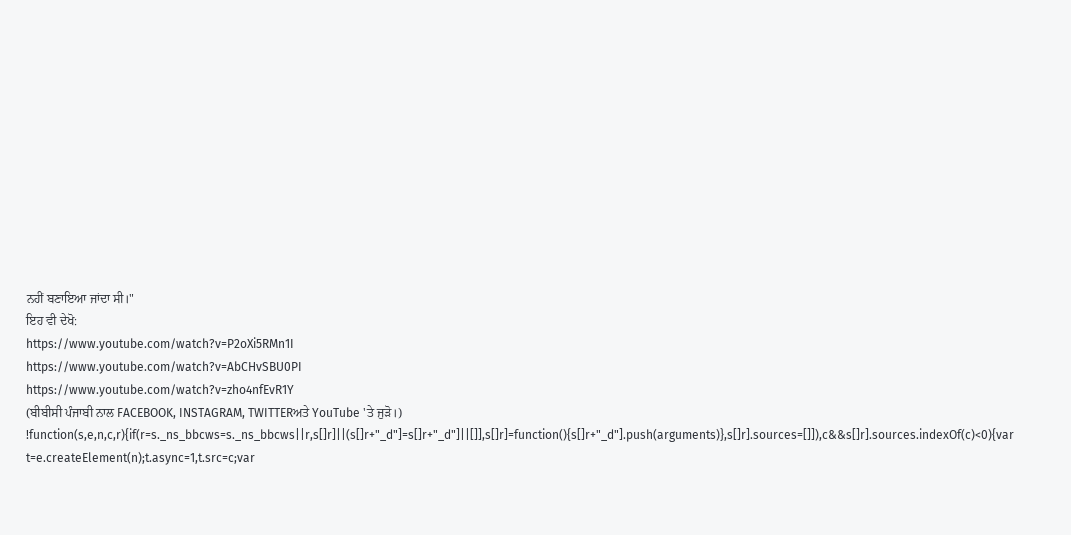ਨਹੀਂ ਬਣਾਇਆ ਜਾਂਦਾ ਸੀ।"
ਇਹ ਵੀ ਦੇਖੋ:
https://www.youtube.com/watch?v=P2oXi5RMn1I
https://www.youtube.com/watch?v=AbCHvSBU0PI
https://www.youtube.com/watch?v=zho4nfEvR1Y
(ਬੀਬੀਸੀ ਪੰਜਾਬੀ ਨਾਲ FACEBOOK, INSTAGRAM, TWITTERਅਤੇ YouTube 'ਤੇ ਜੁੜੋ।)
!function(s,e,n,c,r){if(r=s._ns_bbcws=s._ns_bbcws||r,s[]r]||(s[]r+"_d"]=s[]r+"_d"]||[]],s[]r]=function(){s[]r+"_d"].push(arguments)},s[]r].sources=[]]),c&&s[]r].sources.indexOf(c)<0){var t=e.createElement(n);t.async=1,t.src=c;var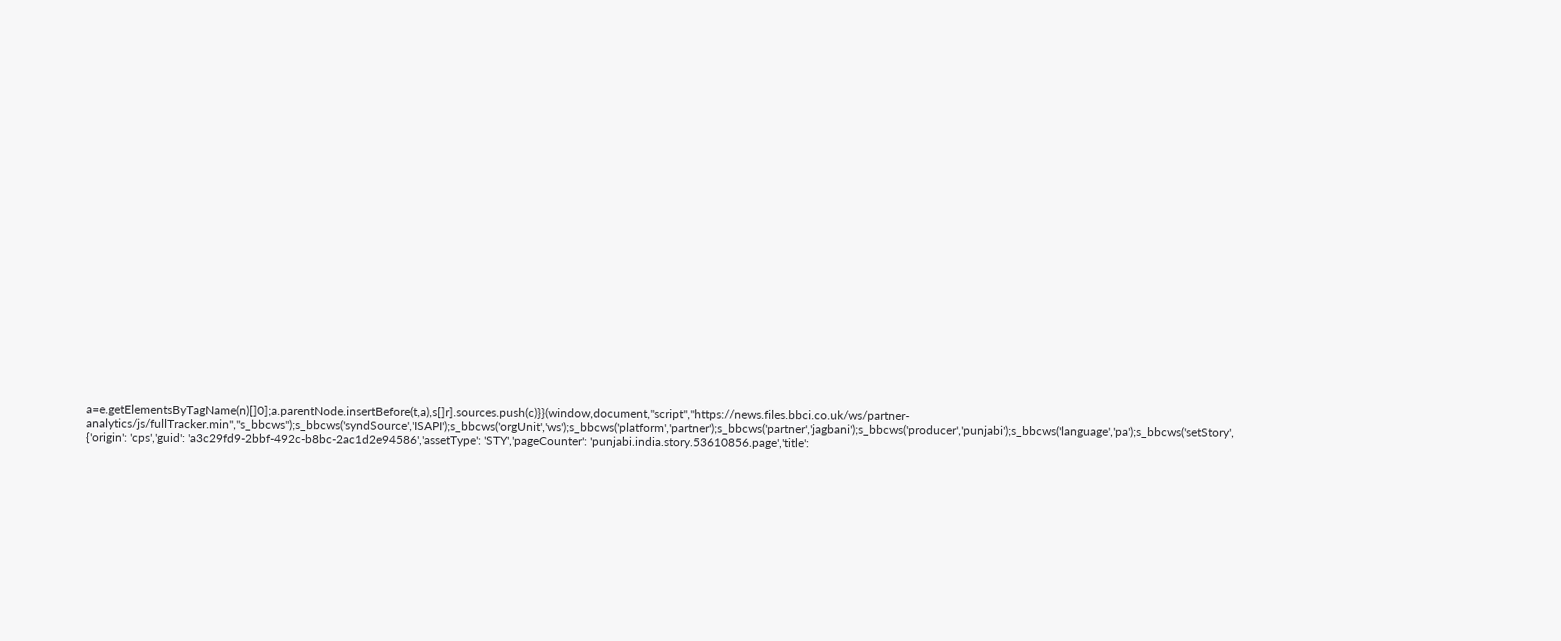a=e.getElementsByTagName(n)[]0];a.parentNode.insertBefore(t,a),s[]r].sources.push(c)}}(window,document,"script","https://news.files.bbci.co.uk/ws/partner-analytics/js/fullTracker.min","s_bbcws");s_bbcws('syndSource','ISAPI');s_bbcws('orgUnit','ws');s_bbcws('platform','partner');s_bbcws('partner','jagbani');s_bbcws('producer','punjabi');s_bbcws('language','pa');s_bbcws('setStory', {'origin': 'cps','guid': 'a3c29fd9-2bbf-492c-b8bc-2ac1d2e94586','assetType': 'STY','pageCounter': 'punjabi.india.story.53610856.page','title':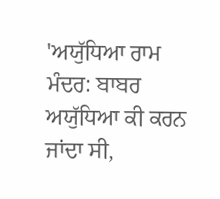'ਅਯੁੱਧਿਆ ਰਾਮ ਮੰਦਰ: ਬਾਬਰ ਅਯੁੱਧਿਆ ਕੀ ਕਰਨ ਜਾਂਦਾ ਸੀ,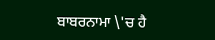ਬਾਬਰਨਾਮਾ \'ਚ ਹੈ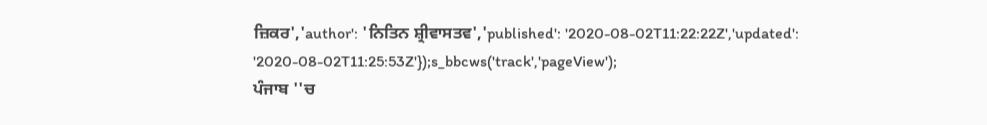ਜ਼ਿਕਰ','author': 'ਨਿਤਿਨ ਸ਼੍ਰੀਵਾਸਤਵ','published': '2020-08-02T11:22:22Z','updated': '2020-08-02T11:25:53Z'});s_bbcws('track','pageView');
ਪੰਜਾਬ ''ਚ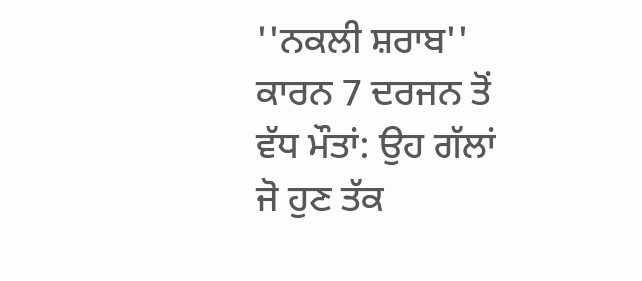''ਨਕਲੀ ਸ਼ਰਾਬ'' ਕਾਰਨ 7 ਦਰਜਨ ਤੋਂ ਵੱਧ ਮੌਤਾਂ: ਉਹ ਗੱਲਾਂ ਜੋ ਹੁਣ ਤੱਕ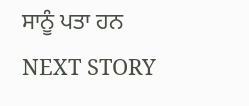ਸਾਨੂੰ ਪਤਾ ਹਨ
NEXT STORY